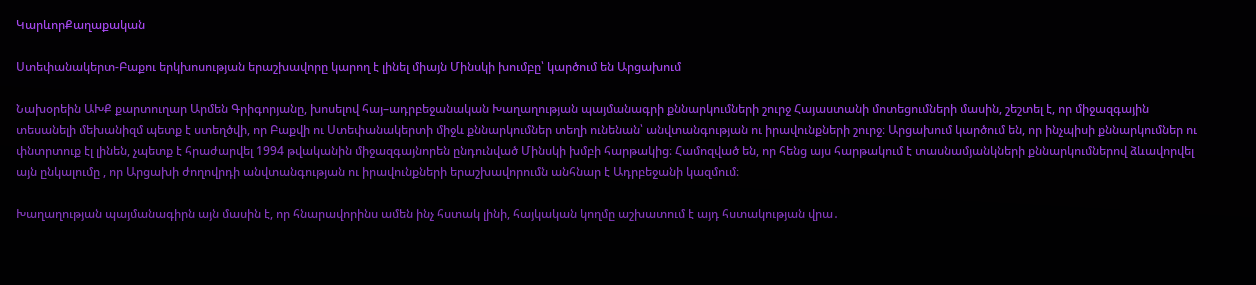ԿարևորՔաղաքական

Ստեփանակերտ-Բաքու երկխոսության երաշխավորը կարող է լինել միայն Մինսկի խումբը՝ կարծում են Արցախում

Նախօրեին ԱԽՔ քարտուղար Արմեն Գրիգորյանը, խոսելով հայ–ադրբեջանական Խաղաղության պայմանագրի քննարկումների շուրջ Հայաստանի մոտեցումների մասին, շեշտել է, որ միջազգային տեսանելի մեխանիզմ պետք է ստեղծվի, որ Բաքվի ու Ստեփանակերտի միջև քննարկումներ տեղի ունենան՝ անվտանգության ու իրավունքների շուրջ։ Արցախում կարծում են, որ ինչպիսի քննարկումներ ու փնտրտուք էլ լինեն, չպետք է հրաժարվել 1994 թվականին միջազգայնորեն ընդունված Մինսկի խմբի հարթակից։ Համոզված են, որ հենց այս հարթակում է տասնամյանկների քննարկումներով ձևավորվել այն ընկալումը , որ Արցախի ժողովրդի անվտանգության ու իրավունքների երաշխավորումն անհնար է Ադրբեջանի կազմում։

Խաղաղության պայմանագիրն այն մասին է, որ հնարավորինս ամեն ինչ հստակ լինի, հայկական կողմը աշխատում է այդ հստակության վրա․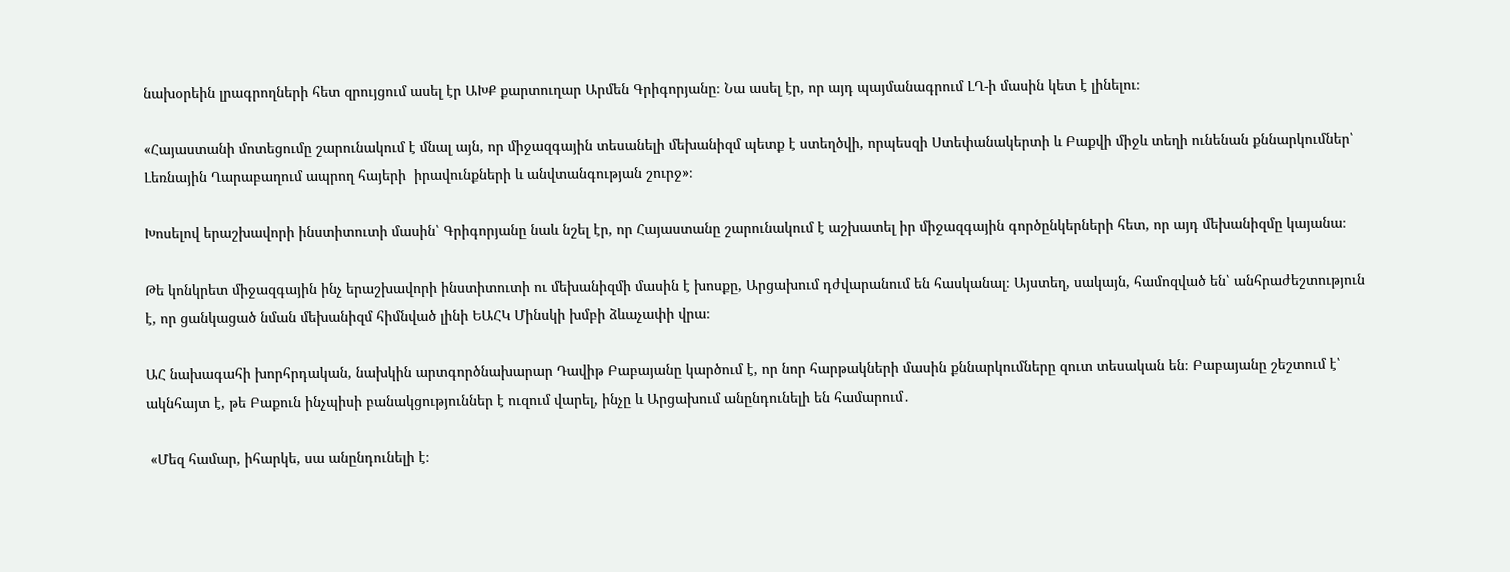նախօրեին լրագրողների հետ զրույցում ասել էր ԱԽՔ քարտուղար Արմեն Գրիգորյանը։ Նա ասել էր, որ այդ պայմանագրում ԼՂ-ի մասին կետ է լինելու։

«Հայաստանի մոտեցումը շարունակում է մնալ այն, որ միջազգային տեսանելի մեխանիզմ պետք է ստեղծվի, որպեսզի Ստեփանակերտի և Բաքվի միջև տեղի ունենան քննարկումներ՝ Լեռնային Ղարաբաղում ապրող հայերի  իրավունքների և անվտանգության շուրջ»։

Խոսելով երաշխավորի ինստիտուտի մասին՝ Գրիգորյանը նաև նշել էր, որ Հայաստանը շարունակում է աշխատել իր միջազգային գործընկերների հետ, որ այդ մեխանիզմը կայանա։

Թե կոնկրետ միջազգային ինչ երաշխավորի ինստիտուտի ու մեխանիզմի մասին է խոսքը, Արցախում դժվարանում են հասկանալ։ Այստեղ, սակայն, համոզված են՝ անհրաժեշտություն է, որ ցանկացած նման մեխանիզմ հիմնված լինի ԵԱՀԿ Մինսկի խմբի ձևաչափի վրա։

ԱՀ նախագահի խորհրդական, նախկին արտգործնախարար Դավիթ Բաբայանը կարծում է, որ նոր հարթակների մասին քննարկումները զուտ տեսական են։ Բաբայանը շեշտում է՝ ակնհայտ է, թե Բաքուն ինչպիսի բանակցություններ է ուզում վարել, ինչը և Արցախում անընդունելի են համարում․

 «Մեզ համար, իհարկե, սա անընդունելի է։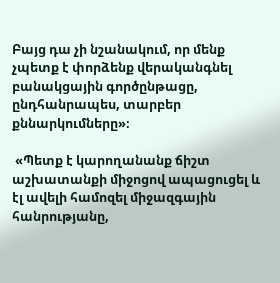Բայց դա չի նշանակում, որ մենք չպետք է փորձենք վերականգնել բանակցային գործընթացը, ընդհանրապես, տարբեր քննարկումները»։

 «Պետք է կարողանանք ճիշտ աշխատանքի միջոցով ապացուցել և էլ ավելի համոզել միջազգային հանրությանը,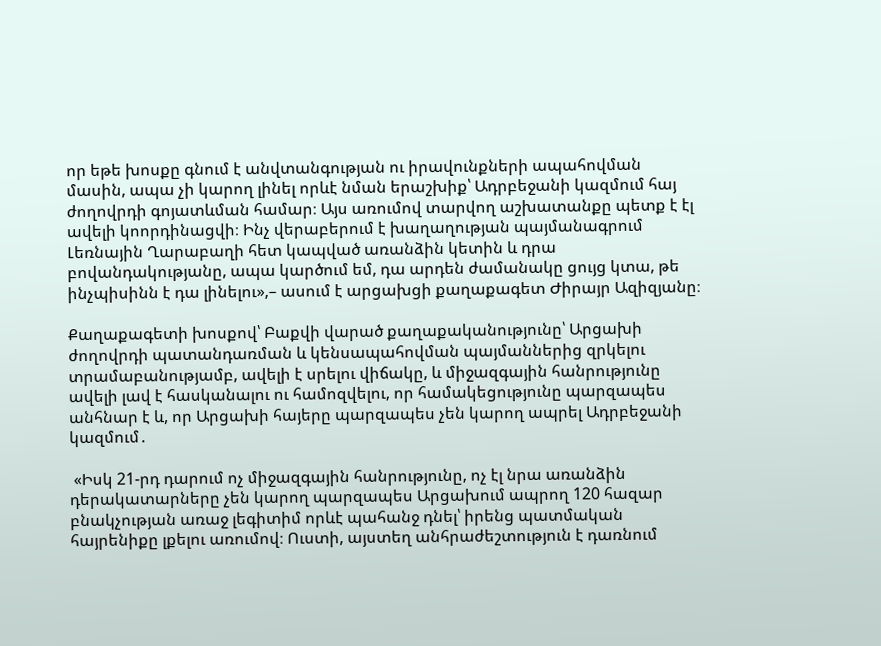որ եթե խոսքը գնում է անվտանգության ու իրավունքների ապահովման մասին, ապա չի կարող լինել որևէ նման երաշխիք՝ Ադրբեջանի կազմում հայ ժողովրդի գոյատևման համար։ Այս առումով տարվող աշխատանքը պետք է էլ ավելի կոորդինացվի։ Ինչ վերաբերում է խաղաղության պայմանագրում Լեռնային Ղարաբաղի հետ կապված առանձին կետին և դրա բովանդակությանը, ապա կարծում եմ, դա արդեն ժամանակը ցույց կտա, թե ինչպիսինն է դա լինելու»,– ասում է արցախցի քաղաքագետ Ժիրայր Ազիզյանը։

Քաղաքագետի խոսքով՝ Բաքվի վարած քաղաքականությունը՝ Արցախի ժողովրդի պատանդառման և կենսապահովման պայմաններից զրկելու տրամաբանությամբ, ավելի է սրելու վիճակը, և միջազգային հանրությունը ավելի լավ է հասկանալու ու համոզվելու, որ համակեցությունը պարզապես անհնար է և, որ Արցախի հայերը պարզապես չեն կարող ապրել Ադրբեջանի կազմում․

 «Իսկ 21-րդ դարում ոչ միջազգային հանրությունը, ոչ էլ նրա առանձին դերակատարները չեն կարող պարզապես Արցախում ապրող 120 հազար բնակչության առաջ լեգիտիմ որևէ պահանջ դնել՝ իրենց պատմական հայրենիքը լքելու առումով։ Ուստի, այստեղ անհրաժեշտություն է դառնում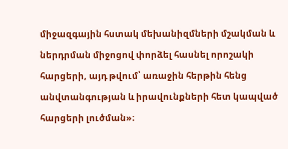միջազգային հստակ մեխանիզմների մշակման և ներդրման միջոցով փորձել հասնել որոշակի հարցերի, այդ թվում՝ առաջին հերթին հենց անվտանգության և իրավունքների հետ կապված հարցերի լուծման»։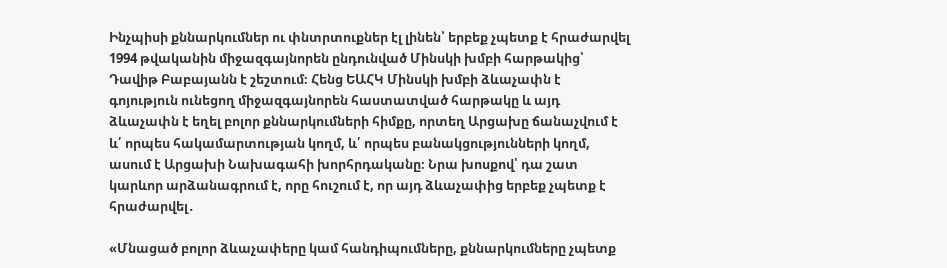Ինչպիսի քննարկումներ ու փնտրտուքներ էլ լինեն՝ երբեք չպետք է հրաժարվել 1994 թվականին միջազգայնորեն ընդունված Մինսկի խմբի հարթակից՝ Դավիթ Բաբայանն է շեշտում։ Հենց ԵԱՀԿ Մինսկի խմբի ձևաչափն է գոյություն ունեցող միջազգայնորեն հաստատված հարթակը և այդ ձևաչափն է եղել բոլոր քննարկումների հիմքը, որտեղ Արցախը ճանաչվում է և՛ որպես հակամարտության կողմ, և՛ որպես բանակցությունների կողմ, ասում է Արցախի Նախագահի խորհրդականը։ Նրա խոսքով՝ դա շատ կարևոր արձանագրում է, որը հուշում է, որ այդ ձևաչափից երբեք չպետք է հրաժարվել․

«Մնացած բոլոր ձևաչափերը կամ հանդիպումները, քննարկումները չպետք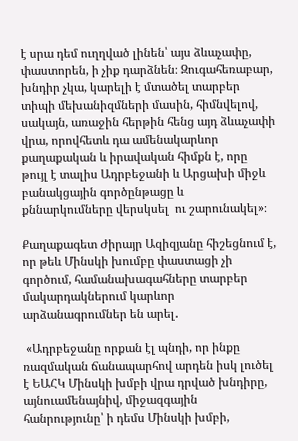է սրա դեմ ուղղված լինեն՝ այս ձևաչափը, փաստորեն, ի չիք դարձնեն։ Զուգահեռաբար, խնդիր չկա, կարելի է մտածել տարբեր տիպի մեխանիզմների մասին, հիմնվելով, սակայն, առաջին հերթին հենց այդ ձևաչափի վրա, որովհետև դա ամենակարևոր քաղաքական և իրավական հիմքն է, որը թույլ է տալիս Ադրբեջանի և Արցախի միջև բանակցային գործընթացը և քննարկումները վերսկսել  ու շարունակել»։

Քաղաքագետ Ժիրայր Ազիզյանը հիշեցնում է, որ թեև Մինսկի խումբը փաստացի չի գործում, համանախագահները տարբեր մակարդակներում կարևոր արձանագրումներ են արել․

 «Ադրբեջանը որքան էլ պնդի, որ ինքը ռազմական ճանապարհով արդեն իսկ լուծել է ԵԱՀԿ Մինսկի խմբի վրա դրված խնդիրը, այնուամենայնիվ, միջազգային հանրությունը՝ ի դեմս Մինսկի խմբի,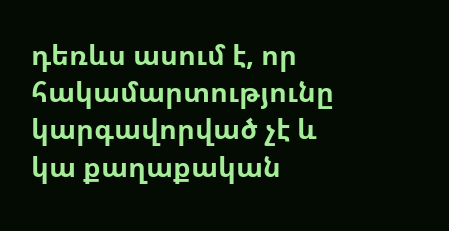դեռևս ասում է, որ հակամարտությունը կարգավորված չէ և կա քաղաքական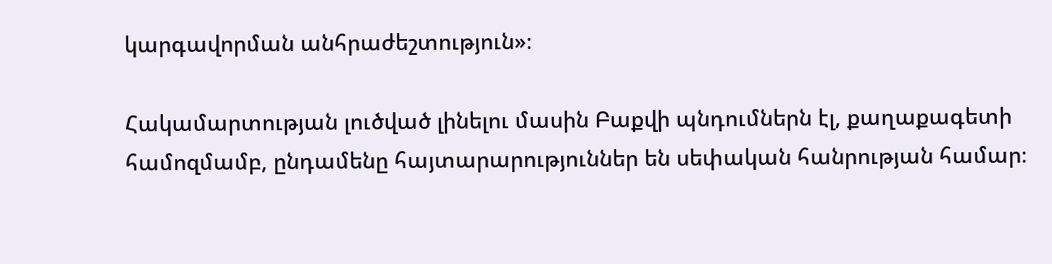կարգավորման անհրաժեշտություն»։

Հակամարտության լուծված լինելու մասին Բաքվի պնդումներն էլ, քաղաքագետի համոզմամբ, ընդամենը հայտարարություններ են սեփական հանրության համար։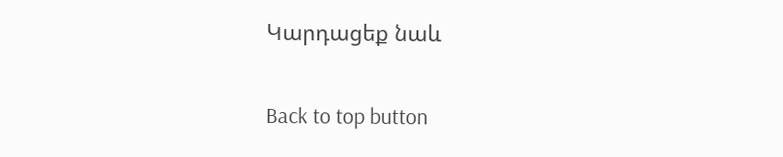Կարդացեք նաև

Back to top button